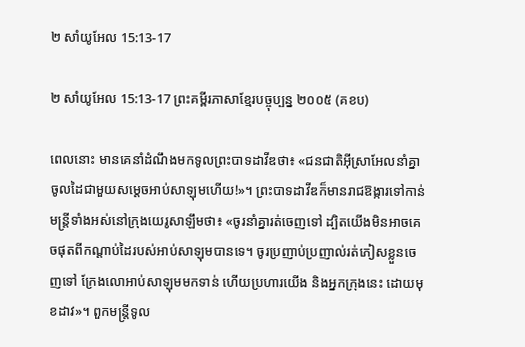២ សាំយូអែល 15:13-17

២ សាំយូអែល 15:13-17 ព្រះគម្ពីរភាសាខ្មែរបច្ចុប្បន្ន ២០០៥ (គខប)

ពេលនោះ មានគេនាំដំណឹងមកទូលព្រះ‌បាទដាវីឌថា៖ «ជន‌ជាតិអ៊ីស្រា‌អែលនាំគ្នាចូលដៃជាមួយសម្ដេចអាប់‌សា‌ឡុមហើយ!»។ ព្រះ‌បាទដាវីឌក៏មានរាជ‌ឱង្ការទៅកាន់មន្ត្រីទាំងអស់នៅក្រុងយេរូ‌សាឡឹមថា៖ «ចូរនាំគ្នារត់ចេញទៅ ដ្បិតយើងមិនអាចគេចផុតពីកណ្ដាប់ដៃរបស់អាប់‌សា‌ឡុមបានទេ។ ចូរប្រញាប់‌ប្រញាល់រត់ភៀសខ្លួនចេញទៅ ក្រែងលោអាប់‌សា‌ឡុមមកទាន់ ហើយប្រហារយើង និងអ្នកក្រុងនេះ ដោយមុខដាវ»។ ពួកមន្ត្រីទូល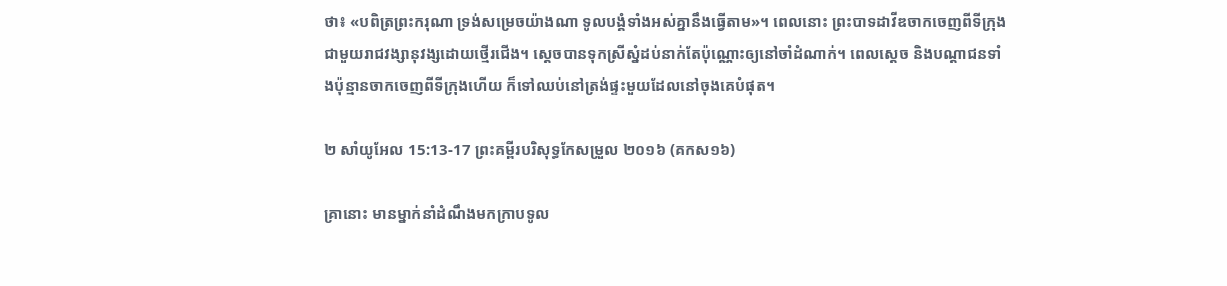ថា៖ «បពិត្រព្រះ‌ករុណា ទ្រង់សម្រេចយ៉ាងណា ទូលបង្គំទាំងអស់គ្នានឹងធ្វើតាម»។ ពេលនោះ ព្រះ‌បាទដាវីឌចាកចេញពីទីក្រុងជាមួយរាជ‌វង្សា‌នុវង្សដោយថ្មើរជើង។ ស្ដេចបានទុកស្រីស្នំដប់នាក់តែប៉ុណ្ណោះឲ្យនៅចាំដំណាក់។ ពេលស្ដេច និងបណ្ដា‌ជនទាំងប៉ុន្មានចាកចេញពីទីក្រុងហើយ ក៏ទៅឈប់នៅត្រង់ផ្ទះមួយដែលនៅចុងគេបំផុត។

២ សាំយូអែល 15:13-17 ព្រះគម្ពីរបរិសុទ្ធកែសម្រួល ២០១៦ (គកស១៦)

គ្រានោះ មានម្នាក់នាំដំណឹងមកក្រាបទូល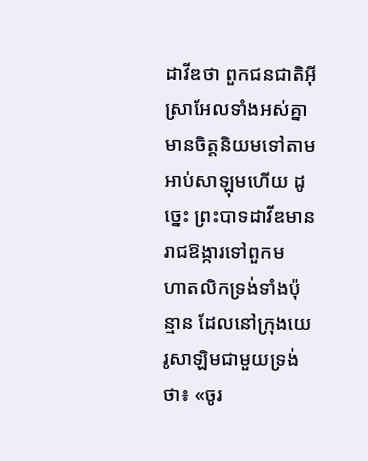ដាវីឌថា ពួកជន‌ជាតិអ៊ីស្រា‌អែលទាំងអស់គ្នា មានចិត្តនិយមទៅតាមអាប់សា‌ឡុមហើយ ដូច្នេះ ព្រះបាទដាវីឌមានរាជ‌ឱង្ការទៅពួកមហា‌តលិកទ្រង់ទាំងប៉ុន្មាន ដែលនៅក្រុងយេរូ‌សាឡិមជា‌មួយទ្រង់ថា៖ «ចូរ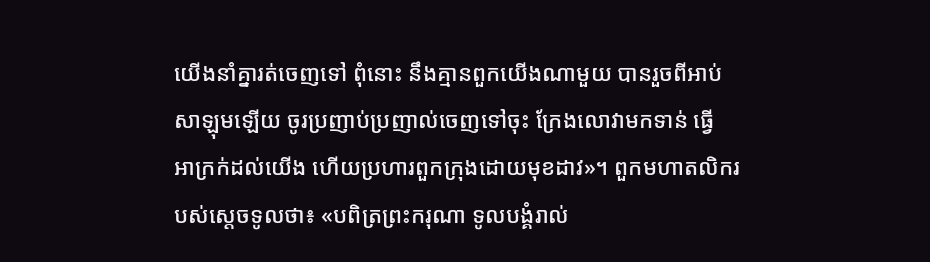យើងនាំគ្នារត់ចេញទៅ ពុំនោះ នឹងគ្មានពួកយើងណាមួយ បានរួចពីអាប់សា‌ឡុមឡើយ ចូរប្រញាប់‌ប្រញាល់ចេញទៅចុះ ក្រែងលោវាមកទាន់ ធ្វើអា‌ក្រក់ដល់យើង ហើយប្រហារពួកក្រុងដោយមុខដាវ»។ ពួកមហា‌តលិករបស់ស្តេចទូលថា៖ «បពិត្រព្រះ‌ករុណា ទូល‌បង្គំរាល់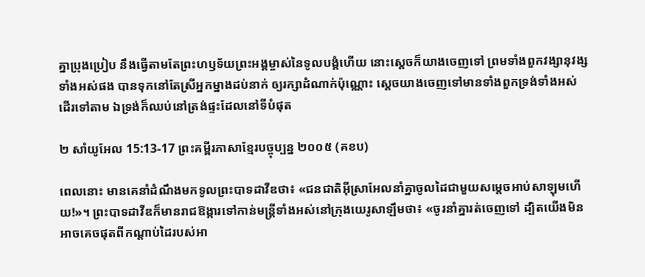គ្នាប្រុងប្រៀប នឹងធ្វើតាមតែព្រះ‌ហឫ‌ទ័យព្រះ‌អង្គម្ចាស់នៃទូល‌បង្គំហើយ នោះស្ដេចក៏យាងចេញទៅ ព្រមទាំងពួកវង្សា‌នុវង្សទាំងអស់ផង បានទុកនៅតែស្រីអ្នកម្នាងដប់នាក់ ឲ្យរក្សាដំណាក់ប៉ុណ្ណោះ ស្ដេចយាងចេញទៅមានទាំងពួកទ្រង់ទាំងអស់ ដើរទៅតាម ឯទ្រង់ក៏ឈប់នៅត្រង់ផ្ទះដែលនៅទីបំផុត

២ សាំយូអែល 15:13-17 ព្រះគម្ពីរភាសាខ្មែរបច្ចុប្បន្ន ២០០៥ (គខប)

ពេលនោះ មានគេនាំដំណឹងមកទូលព្រះ‌បាទដាវីឌថា៖ «ជន‌ជាតិអ៊ីស្រា‌អែលនាំគ្នាចូលដៃជាមួយសម្ដេចអាប់‌សា‌ឡុមហើយ!»។ ព្រះ‌បាទដាវីឌក៏មានរាជ‌ឱង្ការទៅកាន់មន្ត្រីទាំងអស់នៅក្រុងយេរូ‌សាឡឹមថា៖ «ចូរនាំគ្នារត់ចេញទៅ ដ្បិតយើងមិនអាចគេចផុតពីកណ្ដាប់ដៃរបស់អា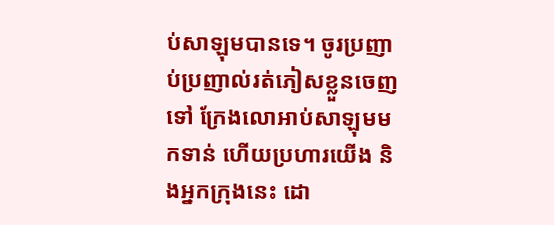ប់‌សា‌ឡុមបានទេ។ ចូរប្រញាប់‌ប្រញាល់រត់ភៀសខ្លួនចេញទៅ ក្រែងលោអាប់‌សា‌ឡុមមកទាន់ ហើយប្រហារយើង និងអ្នកក្រុងនេះ ដោ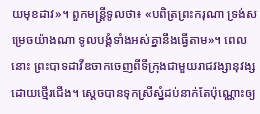យមុខដាវ»។ ពួកមន្ត្រីទូលថា៖ «បពិត្រព្រះ‌ករុណា ទ្រង់សម្រេចយ៉ាងណា ទូលបង្គំទាំងអស់គ្នានឹងធ្វើតាម»។ ពេលនោះ ព្រះ‌បាទដាវីឌចាកចេញពីទីក្រុងជាមួយរាជ‌វង្សា‌នុវង្សដោយថ្មើរជើង។ ស្ដេចបានទុកស្រីស្នំដប់នាក់តែប៉ុណ្ណោះឲ្យ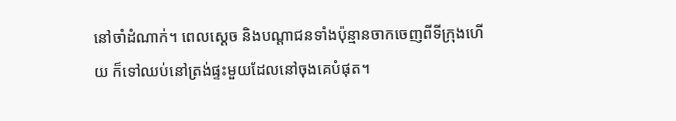នៅចាំដំណាក់។ ពេលស្ដេច និងបណ្ដា‌ជនទាំងប៉ុន្មានចាកចេញពីទីក្រុងហើយ ក៏ទៅឈប់នៅត្រង់ផ្ទះមួយដែលនៅចុងគេបំផុត។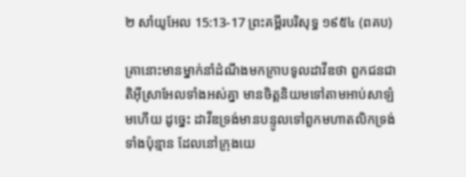២ សាំយូអែល 15:13-17 ព្រះគម្ពីរបរិសុទ្ធ ១៩៥៤ (ពគប)

គ្រានោះមានម្នាក់នាំដំណឹងមកក្រាបទូលដាវីឌថា ពួកជន‌ជាតិអ៊ីស្រាអែលទាំងអស់គ្នា មានចិត្តនិយមទៅតាមអាប់‌សា‌ឡំមហើយ ដូច្នេះ ដាវីឌទ្រង់មានបន្ទូលទៅពួកមហា‌តលិកទ្រង់ទាំងប៉ុន្មាន ដែលនៅក្រុងយេ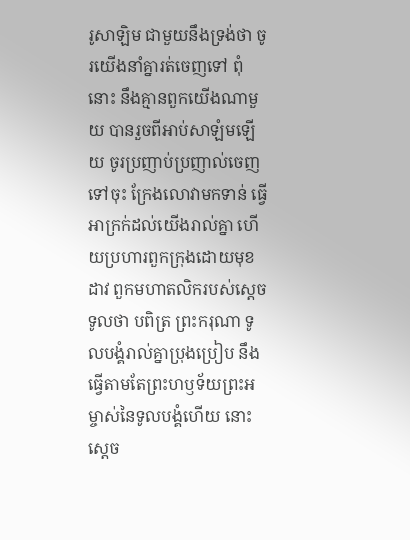រូ‌សាឡិម ជាមួយនឹងទ្រង់ថា ចូរយើងនាំគ្នារត់ចេញទៅ ពុំនោះ នឹងគ្មានពួកយើងណាមួយ បានរួចពីអាប់‌សា‌ឡំមឡើយ ចូរប្រញាប់‌ប្រញាល់ចេញទៅចុះ ក្រែងលោវាមកទាន់ ធ្វើអាក្រក់ដល់យើងរាល់គ្នា ហើយប្រហារពួកក្រុងដោយមុខដាវ ពួកមហា‌តលិករបស់ស្តេចទូលថា បពិត្រ ព្រះ‌ករុណា ទូលបង្គំរាល់គ្នាប្រុងប្រៀប នឹងធ្វើតាមតែព្រះ‌ហឫទ័យព្រះ‌អម្ចាស់នៃទូលបង្គំហើយ នោះស្តេច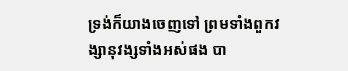ទ្រង់ក៏យាងចេញទៅ ព្រមទាំងពួកវង្សា‌នុវង្សទាំងអស់ផង បា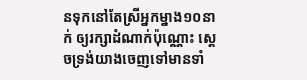នទុកនៅតែស្រីអ្នក‌ម្នាង១០នាក់ ឲ្យរក្សាដំណាក់ប៉ុណ្ណោះ ស្តេចទ្រង់យាងចេញទៅមានទាំ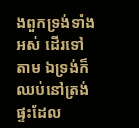ងពួកទ្រង់ទាំងអស់ ដើរទៅតាម ឯទ្រង់ក៏ឈប់នៅត្រង់ផ្ទះដែល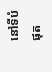នៅទីបំផុត